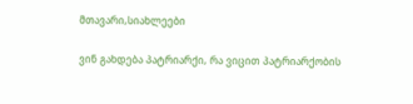მთავარი,სიახლეები

ვინ გახდება პატრიარქი, რა ვიცით პატრიარქობის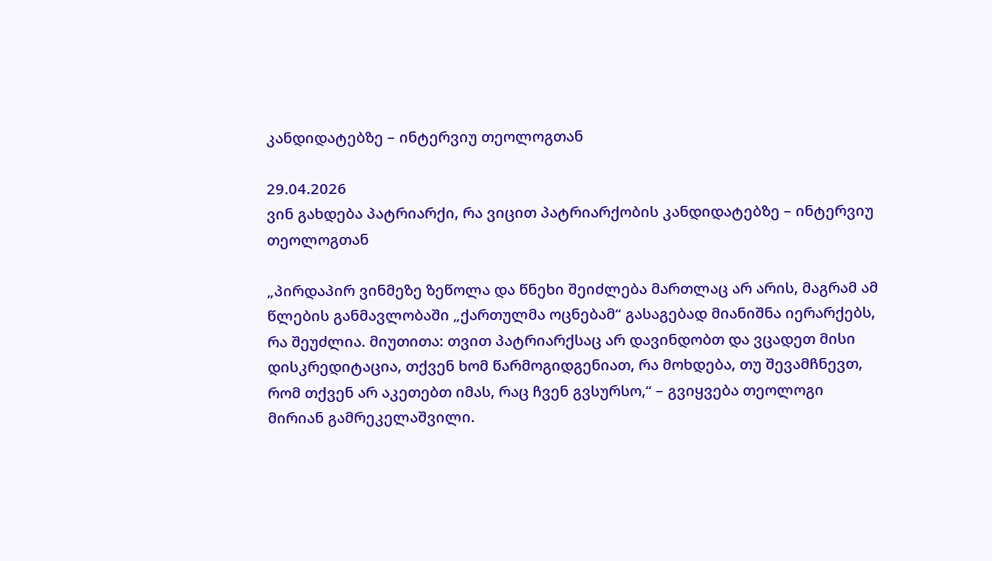კანდიდატებზე – ინტერვიუ თეოლოგთან

29.04.2026
ვინ გახდება პატრიარქი, რა ვიცით პატრიარქობის კანდიდატებზე – ინტერვიუ თეოლოგთან

„პირდაპირ ვინმეზე ზეწოლა და წნეხი შეიძლება მართლაც არ არის, მაგრამ ამ წლების განმავლობაში „ქართულმა ოცნებამ“ გასაგებად მიანიშნა იერარქებს, რა შეუძლია. მიუთითა: თვით პატრიარქსაც არ დავინდობთ და ვცადეთ მისი დისკრედიტაცია, თქვენ ხომ წარმოგიდგენიათ, რა მოხდება, თუ შევამჩნევთ, რომ თქვენ არ აკეთებთ იმას, რაც ჩვენ გვსურსო,“ – გვიყვება თეოლოგი მირიან გამრეკელაშვილი.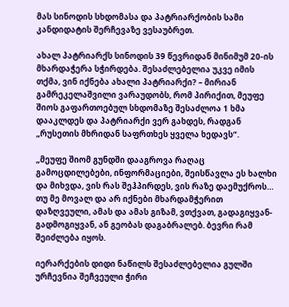მას სინოდის სხდომასა და პატრიარქობის სამი კანდიდატის შერჩევაზე ვესაუბრეთ.

ახალ პატრიარქს სინოდის 39 წევრიდან მინიმუმ 20-ის მხარდაჭერა სჭირდება. შესაძლებელია უკვე იმის თქმა, ვინ იქნება ახალი პატრიარქი? – მირიან გამრეკელაშვილი ვარაუდობს, რომ პირიქით, მეუფე შიოს გაფართოებულ სხდომაზე შესაძლოა 1 ხმა დააკლდეს და პატრიარქი ვერ გახდეს, რადგან „რუსეთის მხრიდან საფრთხეს ყველა ხედავს“.

„მეუფე შიომ გუნდში დააგროვა რაღაც გამოცდილებები, ინფორმაციები, შეისწავლა ეს ხალხი და მიხვდა, ვის რას შეჰპირდეს, ვის რაზე დაემუქროს… თუ მე მოვალ და არ იქნები მხარდამჭერით დაზღვეული, ამას და ამას გიზამ, ვთქვათ, გადაგიყვან-გადმოგიყვან, ან გეობას დაგაბრალებ. ბევრი რამ შეიძლება იყოს.

იერარქების დიდი ნაწილს შესაძლებელია გულში ურჩევნია შეჩვეული ჭირი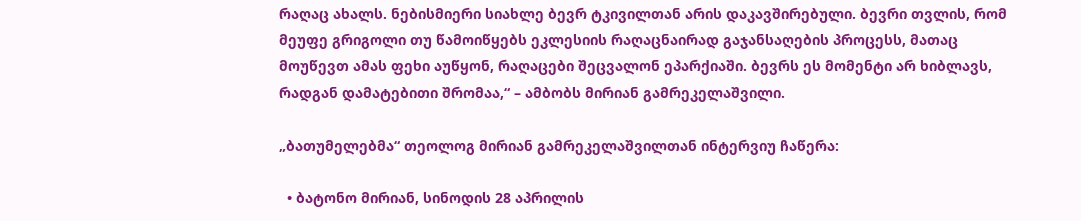რაღაც ახალს. ნებისმიერი სიახლე ბევრ ტკივილთან არის დაკავშირებული. ბევრი თვლის, რომ მეუფე გრიგოლი თუ წამოიწყებს ეკლესიის რაღაცნაირად გაჯანსაღების პროცესს, მათაც მოუწევთ ამას ფეხი აუწყონ, რაღაცები შეცვალონ ეპარქიაში. ბევრს ეს მომენტი არ ხიბლავს, რადგან დამატებითი შრომაა,“ – ამბობს მირიან გამრეკელაშვილი.

„ბათუმელებმა“ თეოლოგ მირიან გამრეკელაშვილთან ინტერვიუ ჩაწერა:

  • ბატონო მირიან, სინოდის 28 აპრილის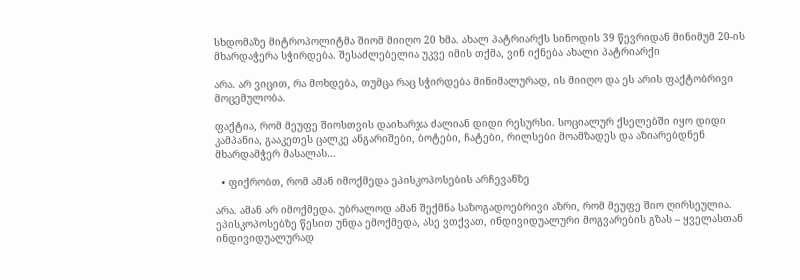სხდომაზე მიტროპოლიტმა შიომ მიიღო 20 ხმა. ახალ პატრიარქს სინოდის 39 წევრიდან მინიმუმ 20-ის მხარდაჭერა სჭირდება. შესაძლებელია უკვე იმის თქმა, ვინ იქნება ახალი პატრიარქი

არა. არ ვიცით, რა მოხდება, თუმცა რაც სჭირდება მინიმალურად, ის მიიღო და ეს არის ფაქტობრივი მოცემულობა.

ფაქტია, რომ მეუფე შიოსთვის დაიხარჯა ძალიან დიდი რესურსი. სოციალურ ქსელებში იყო დიდი კამპანია, გააკეთეს ცალკე ანგარიშები, ბოტები, ჩატები, რილსები მოამზადეს და აზიარებდნენ მხარდამჭერ მასალას…

  • ფიქრობთ, რომ ამან იმოქმედა ეპისკოპოსების არჩევანზე

არა. ამან არ იმოქმედა. უბრალოდ ამან შექმნა საზოგადოებრივი აზრი, რომ მეუფე შიო ღირსეულია. ეპისკოპოსებზე წესით უნდა ემოქმედა, ასე ვთქვათ, ინდივიდუალური მოგვარების გზას – ყველასთან ინდივიდუალურად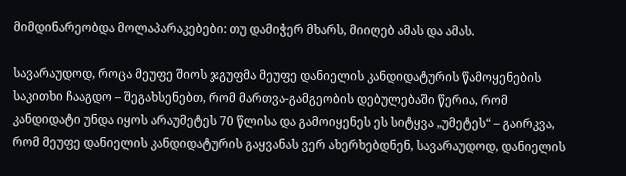მიმდინარეობდა მოლაპარაკებები: თუ დამიჭერ მხარს, მიიღებ ამას და ამას.

სავარაუდოდ, როცა მეუფე შიოს ჯგუფმა მეუფე დანიელის კანდიდატურის წამოყენების საკითხი ჩააგდო – შეგახსენებთ, რომ მართვა-გამგეობის დებულებაში წერია, რომ კანდიდატი უნდა იყოს არაუმეტეს 70 წლისა და გამოიყენეს ეს სიტყვა „უმეტეს“ – გაირკვა, რომ მეუფე დანიელის კანდიდატურის გაყვანას ვერ ახერხებდნენ, სავარაუდოდ, დანიელის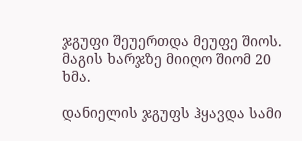ჯგუფი შეუერთდა მეუფე შიოს. მაგის ხარჯზე მიიღო შიომ 20 ხმა.

დანიელის ჯგუფს ჰყავდა სამი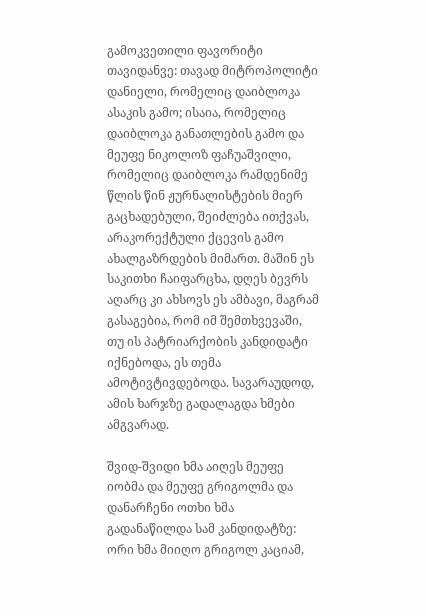გამოკვეთილი ფავორიტი თავიდანვე: თავად მიტროპოლიტი დანიელი, რომელიც დაიბლოკა ასაკის გამო; ისაია, რომელიც დაიბლოკა განათლების გამო და მეუფე ნიკოლოზ ფაჩუაშვილი, რომელიც დაიბლოკა რამდენიმე წლის წინ ჟურნალისტების მიერ გაცხადებული, შეიძლება ითქვას, არაკორექტული ქცევის გამო ახალგაზრდების მიმართ. მაშინ ეს საკითხი ჩაიფარცხა, დღეს ბევრს აღარც კი ახსოვს ეს ამბავი, მაგრამ გასაგებია, რომ იმ შემთხვევაში, თუ ის პატრიარქობის კანდიდატი იქნებოდა, ეს თემა ამოტივტივდებოდა. სავარაუდოდ, ამის ხარჯზე გადალაგდა ხმები ამგვარად.

შვიდ-შვიდი ხმა აიღეს მეუფე იობმა და მეუფე გრიგოლმა და დანარჩენი ოთხი ხმა გადანაწილდა სამ კანდიდატზე: ორი ხმა მიიღო გრიგოლ კაციამ,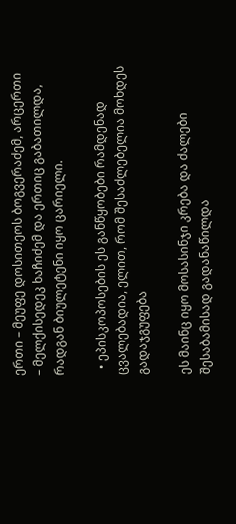ერთი – მეუფე დოსითეოს ბოგვერაძემ, არცერთი – მელქისედეკ ხაჩიძემ და ერთიც გაბათილდა, რადგან ბიულეტენი იყო ცარიელი.

  • ეპისკოპოსების ეს განწყობები რამდენად ცვალებადია, ელით, რომ შესაძლებელია მოხდეს გადაჯგუფება

ეს მაინც იყო მოსასინჯი კრება და ძალები შესაბამისად გადანაწილდა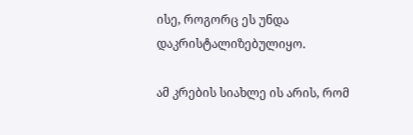ისე, როგორც ეს უნდა დაკრისტალიზებულიყო.

ამ კრების სიახლე ის არის, რომ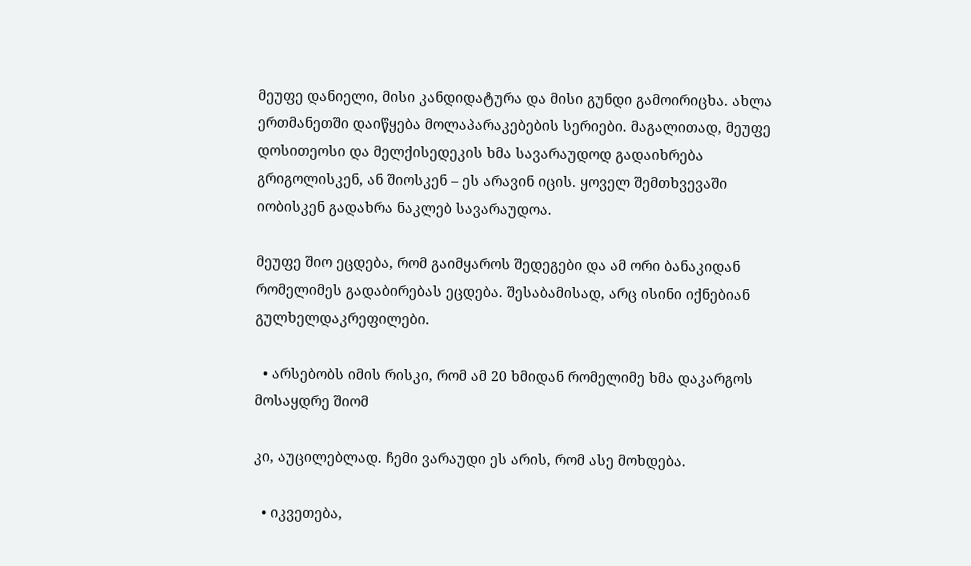მეუფე დანიელი, მისი კანდიდატურა და მისი გუნდი გამოირიცხა. ახლა ერთმანეთში დაიწყება მოლაპარაკებების სერიები. მაგალითად, მეუფე დოსითეოსი და მელქისედეკის ხმა სავარაუდოდ გადაიხრება გრიგოლისკენ, ან შიოსკენ – ეს არავინ იცის. ყოველ შემთხვევაში იობისკენ გადახრა ნაკლებ სავარაუდოა.

მეუფე შიო ეცდება, რომ გაიმყაროს შედეგები და ამ ორი ბანაკიდან რომელიმეს გადაბირებას ეცდება. შესაბამისად, არც ისინი იქნებიან გულხელდაკრეფილები.

  • არსებობს იმის რისკი, რომ ამ 20 ხმიდან რომელიმე ხმა დაკარგოს მოსაყდრე შიომ

კი, აუცილებლად. ჩემი ვარაუდი ეს არის, რომ ასე მოხდება.

  • იკვეთება,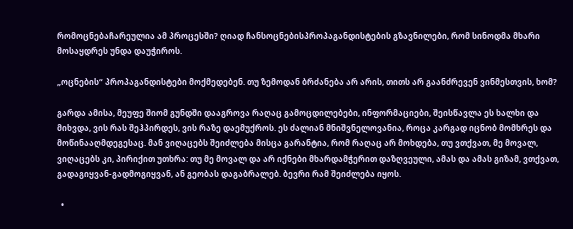რომოცნებაჩარეულია ამ პროცესში? ღიად ჩანსოცნებისპროპაგანდისტების გზავნილები, რომ სინოდმა მხარი მოსაყდრეს უნდა დაუჭიროს.

„ოცნების“ პროპაგანდისტები მოქმედებენ. თუ ზემოდან ბრძანება არ არის, თითს არ გაანძრევენ ვინმესთვის, ხომ?

გარდა ამისა, მეუფე შიომ გუნდში დააგროვა რაღაც გამოცდილებები, ინფორმაციები, შეისწავლა ეს ხალხი და მიხვდა, ვის რას შეჰპირდეს, ვის რაზე დაემუქროს. ეს ძალიან მნიშვნელოვანია, როცა კარგად იცნობ მომხრეს და მოწინააღმდეგესაც. მან ვიღაცებს შეიძლება მისცა გარანტია, რომ რაღაც არ მოხდება, თუ ვთქვათ, მე მოვალ, ვიღაცებს კი, პირიქით უთხრა: თუ მე მოვალ და არ იქნები მხარდამჭერით დაზღვეული, ამას და ამას გიზამ, ვთქვათ, გადაგიყვან-გადმოგიყვან, ან გეობას დაგაბრალებ. ბევრი რამ შეიძლება იყოს.

  •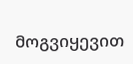მოგვიყევით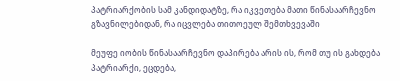პატრიარქობის სამ კანდიდატზე, რა იკვეთება მათი წინასაარჩევნო გზავნილებიდან, რა იცვლება თითოეულ შემთხვევაში

მეუფე იობის წინასაარჩევნო დაპირება არის ის, რომ თუ ის გახდება პატრიარქი, ეცდება,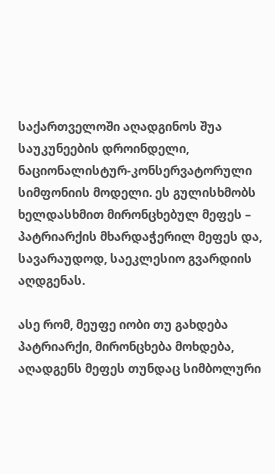საქართველოში აღადგინოს შუა საუკუნეების დროინდელი, ნაციონალისტურ-კონსერვატორული სიმფონიის მოდელი. ეს გულისხმობს ხელდასხმით მირონცხებულ მეფეს – პატრიარქის მხარდაჭერილ მეფეს და, სავარაუდოდ, საეკლესიო გვარდიის აღდგენას.

ასე რომ, მეუფე იობი თუ გახდება პატრიარქი, მირონცხება მოხდება, აღადგენს მეფეს თუნდაც სიმბოლური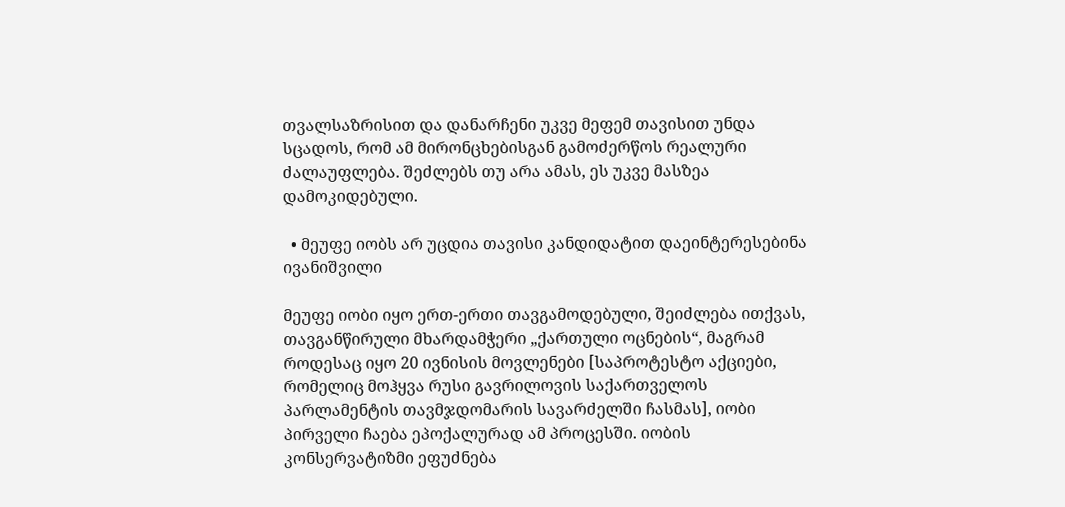თვალსაზრისით და დანარჩენი უკვე მეფემ თავისით უნდა სცადოს, რომ ამ მირონცხებისგან გამოძერწოს რეალური ძალაუფლება. შეძლებს თუ არა ამას, ეს უკვე მასზეა დამოკიდებული.

  • მეუფე იობს არ უცდია თავისი კანდიდატით დაეინტერესებინა ივანიშვილი

მეუფე იობი იყო ერთ-ერთი თავგამოდებული, შეიძლება ითქვას, თავგანწირული მხარდამჭერი „ქართული ოცნების“, მაგრამ როდესაც იყო 20 ივნისის მოვლენები [საპროტესტო აქციები, რომელიც მოჰყვა რუსი გავრილოვის საქართველოს პარლამენტის თავმჯდომარის სავარძელში ჩასმას], იობი პირველი ჩაება ეპოქალურად ამ პროცესში. იობის კონსერვატიზმი ეფუძნება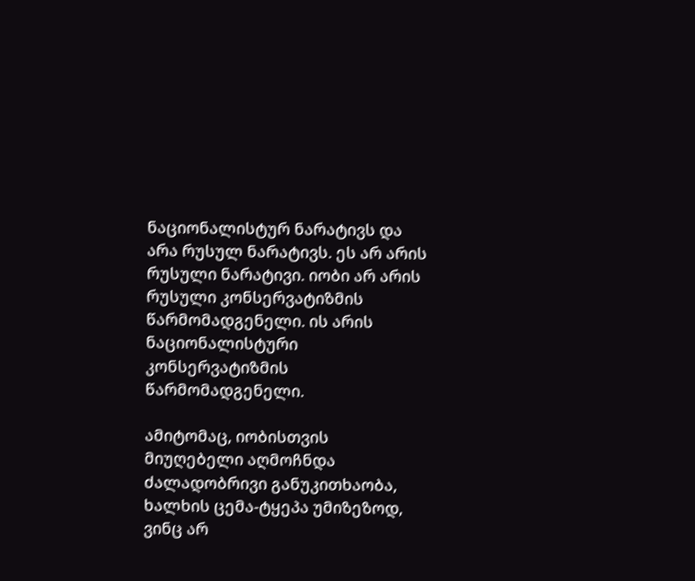ნაციონალისტურ ნარატივს და არა რუსულ ნარატივს. ეს არ არის რუსული ნარატივი. იობი არ არის რუსული კონსერვატიზმის წარმომადგენელი. ის არის ნაციონალისტური კონსერვატიზმის წარმომადგენელი.

ამიტომაც, იობისთვის მიუღებელი აღმოჩნდა ძალადობრივი განუკითხაობა, ხალხის ცემა-ტყეპა უმიზეზოდ, ვინც არ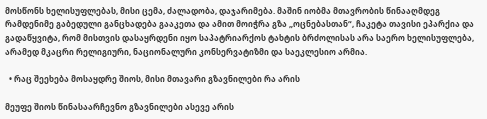მოსწონს ხელისუფლებას, მისი ცემა, ძალადობა, დაჯარიმება. მაშინ იობმა მთავრობის წინააღმდეგ რამდენიმე გაბედული განცხადება გააკეთა და ამით მოიჭრა გზა „ოცნებასთან“, ჩაკეტა თავისი ეპარქია და გადაწყვიტა, რომ მისთვის დასაყრდენი იყო საპატრიარქოს ტახტის ბრძოლისას არა საერო ხელისუფლება, არამედ მკაცრი რელიგიური, ნაციონალური კონსერვატიზმი და საეკლესიო არმია.

  • რაც შეეხება მოსაყდრე შიოს, მისი მთავარი გზავნილები რა არის

მეუფე შიოს წინასაარჩევნო გზავნილები ასევე არის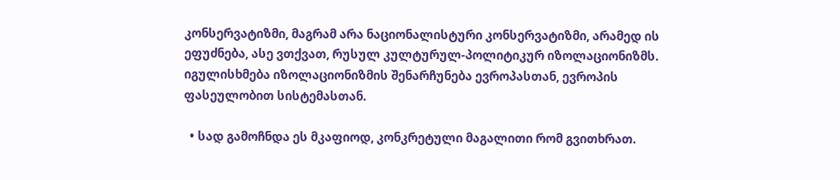კონსერვატიზმი, მაგრამ არა ნაციონალისტური კონსერვატიზმი, არამედ ის ეფუძნება, ასე ვთქვათ, რუსულ კულტურულ-პოლიტიკურ იზოლაციონიზმს. იგულისხმება იზოლაციონიზმის შენარჩუნება ევროპასთან, ევროპის ფასეულობით სისტემასთან.

  • სად გამოჩნდა ეს მკაფიოდ, კონკრეტული მაგალითი რომ გვითხრათ.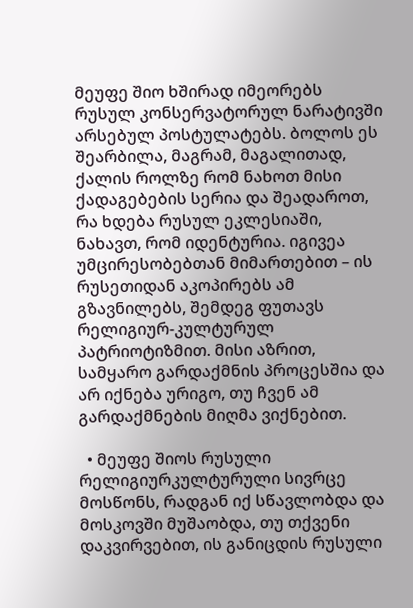მეუფე შიო ხშირად იმეორებს რუსულ კონსერვატორულ ნარატივში არსებულ პოსტულატებს. ბოლოს ეს შეარბილა, მაგრამ, მაგალითად, ქალის როლზე რომ ნახოთ მისი ქადაგებების სერია და შეადაროთ, რა ხდება რუსულ ეკლესიაში, ნახავთ, რომ იდენტურია. იგივეა უმცირესობებთან მიმართებით – ის რუსეთიდან აკოპირებს ამ გზავნილებს, შემდეგ ფუთავს რელიგიურ-კულტურულ პატრიოტიზმით. მისი აზრით, სამყარო გარდაქმნის პროცესშია და არ იქნება ურიგო, თუ ჩვენ ამ გარდაქმნების მიღმა ვიქნებით.

  • მეუფე შიოს რუსული რელიგიურკულტურული სივრცე მოსწონს, რადგან იქ სწავლობდა და მოსკოვში მუშაობდა, თუ თქვენი დაკვირვებით, ის განიცდის რუსული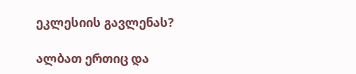ეკლესიის გავლენას?

ალბათ ერთიც და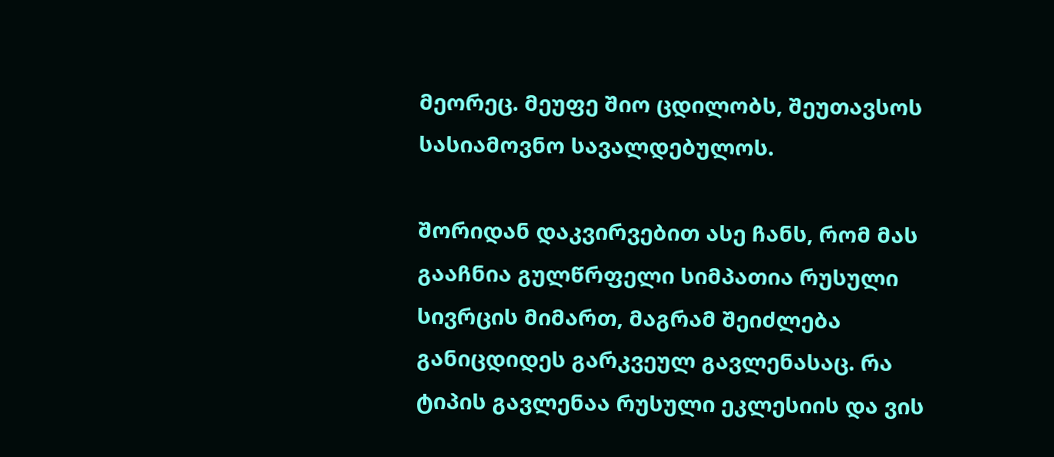მეორეც. მეუფე შიო ცდილობს, შეუთავსოს სასიამოვნო სავალდებულოს.

შორიდან დაკვირვებით ასე ჩანს, რომ მას გააჩნია გულწრფელი სიმპათია რუსული სივრცის მიმართ, მაგრამ შეიძლება განიცდიდეს გარკვეულ გავლენასაც. რა ტიპის გავლენაა რუსული ეკლესიის და ვის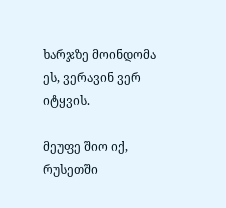ხარჯზე მოინდომა ეს, ვერავინ ვერ იტყვის.

მეუფე შიო იქ, რუსეთში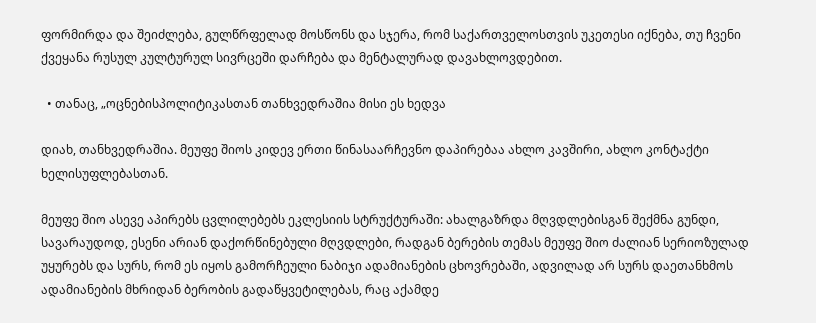ფორმირდა და შეიძლება, გულწრფელად მოსწონს და სჯერა, რომ საქართველოსთვის უკეთესი იქნება, თუ ჩვენი ქვეყანა რუსულ კულტურულ სივრცეში დარჩება და მენტალურად დავახლოვდებით.

  • თანაც, „ოცნებისპოლიტიკასთან თანხვედრაშია მისი ეს ხედვა

დიახ, თანხვედრაშია. მეუფე შიოს კიდევ ერთი წინასაარჩევნო დაპირებაა ახლო კავშირი, ახლო კონტაქტი ხელისუფლებასთან.

მეუფე შიო ასევე აპირებს ცვლილებებს ეკლესიის სტრუქტურაში: ახალგაზრდა მღვდლებისგან შექმნა გუნდი, სავარაუდოდ, ესენი არიან დაქორწინებული მღვდლები, რადგან ბერების თემას მეუფე შიო ძალიან სერიოზულად უყურებს და სურს, რომ ეს იყოს გამორჩეული ნაბიჯი ადამიანების ცხოვრებაში, ადვილად არ სურს დაეთანხმოს ადამიანების მხრიდან ბერობის გადაწყვეტილებას, რაც აქამდე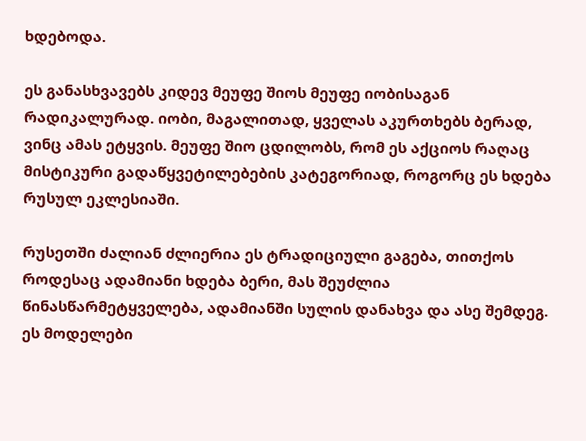ხდებოდა.

ეს განასხვავებს კიდევ მეუფე შიოს მეუფე იობისაგან რადიკალურად. იობი, მაგალითად, ყველას აკურთხებს ბერად, ვინც ამას ეტყვის. მეუფე შიო ცდილობს, რომ ეს აქციოს რაღაც მისტიკური გადაწყვეტილებების კატეგორიად, როგორც ეს ხდება რუსულ ეკლესიაში.

რუსეთში ძალიან ძლიერია ეს ტრადიციული გაგება, თითქოს როდესაც ადამიანი ხდება ბერი, მას შეუძლია  წინასწარმეტყველება, ადამიანში სულის დანახვა და ასე შემდეგ. ეს მოდელები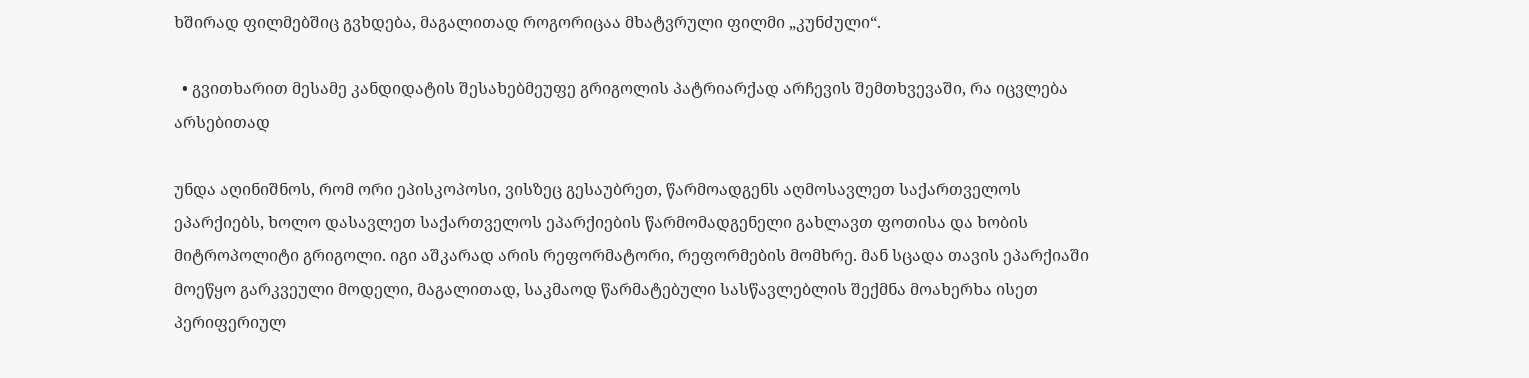ხშირად ფილმებშიც გვხდება, მაგალითად როგორიცაა მხატვრული ფილმი „კუნძული“.

  • გვითხარით მესამე კანდიდატის შესახებმეუფე გრიგოლის პატრიარქად არჩევის შემთხვევაში, რა იცვლება არსებითად

უნდა აღინიშნოს, რომ ორი ეპისკოპოსი, ვისზეც გესაუბრეთ, წარმოადგენს აღმოსავლეთ საქართველოს ეპარქიებს, ხოლო დასავლეთ საქართველოს ეპარქიების წარმომადგენელი გახლავთ ფოთისა და ხობის მიტროპოლიტი გრიგოლი. იგი აშკარად არის რეფორმატორი, რეფორმების მომხრე. მან სცადა თავის ეპარქიაში მოეწყო გარკვეული მოდელი, მაგალითად, საკმაოდ წარმატებული სასწავლებლის შექმნა მოახერხა ისეთ პერიფერიულ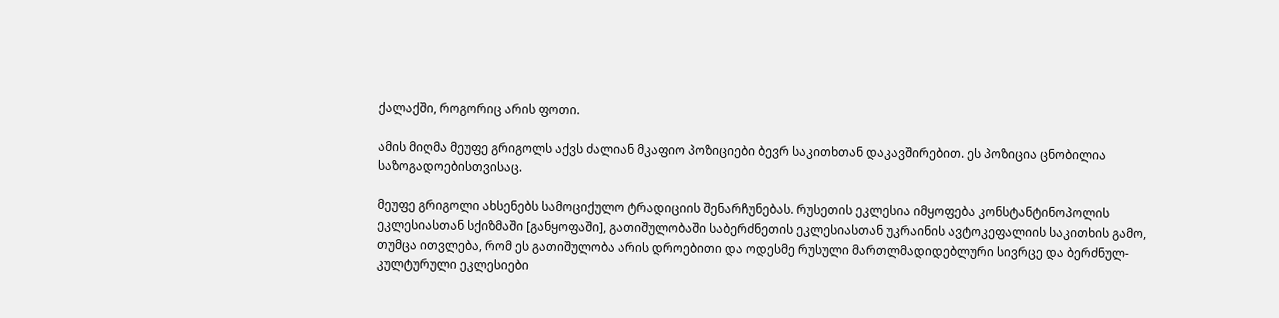ქალაქში, როგორიც არის ფოთი.

ამის მიღმა მეუფე გრიგოლს აქვს ძალიან მკაფიო პოზიციები ბევრ საკითხთან დაკავშირებით. ეს პოზიცია ცნობილია საზოგადოებისთვისაც.

მეუფე გრიგოლი ახსენებს სამოციქულო ტრადიციის შენარჩუნებას. რუსეთის ეკლესია იმყოფება კონსტანტინოპოლის ეკლესიასთან სქიზმაში [განყოფაში], გათიშულობაში საბერძნეთის ეკლესიასთან უკრაინის ავტოკეფალიის საკითხის გამო, თუმცა ითვლება, რომ ეს გათიშულობა არის დროებითი და ოდესმე რუსული მართლმადიდებლური სივრცე და ბერძნულ-კულტურული ეკლესიები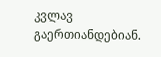კვლავ გაერთიანდებიან.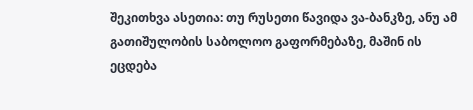შეკითხვა ასეთია: თუ რუსეთი წავიდა ვა-ბანკზე, ანუ ამ გათიშულობის საბოლოო გაფორმებაზე, მაშინ ის ეცდება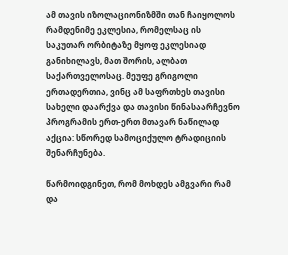ამ თავის იზოლაციონიზმში თან ჩაიყოლოს რამდენიმე ეკლესია, რომელსაც ის საკუთარ ორბიტაზე მყოფ ეკლესიად განიხილავს, მათ შორის, ალბათ საქართველოსაც. მეუფე გრიგოლი ერთადერთია, ვინც ამ საფრთხეს თავისი სახელი დაარქვა და თავისი წინასაარჩევნო პროგრამის ერთ-ერთ მთავარ ნაწილად აქცია: სწორედ სამოციქულო ტრადიციის შენარჩუნება.

წარმოიდგინეთ, რომ მოხდეს ამგვარი რამ და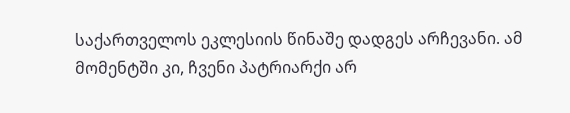საქართველოს ეკლესიის წინაშე დადგეს არჩევანი. ამ მომენტში კი, ჩვენი პატრიარქი არ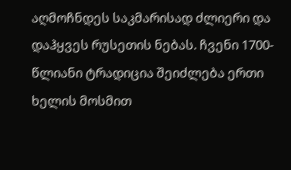აღმოჩნდეს საკმარისად ძლიერი და დაჰყვეს რუსეთის ნებას. ჩვენი 1700-წლიანი ტრადიცია შეიძლება ერთი ხელის მოსმით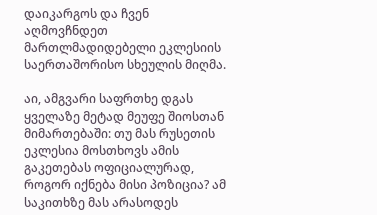დაიკარგოს და ჩვენ აღმოვჩნდეთ მართლმადიდებელი ეკლესიის საერთაშორისო სხეულის მიღმა.

აი, ამგვარი საფრთხე დგას ყველაზე მეტად მეუფე შიოსთან მიმართებაში: თუ მას რუსეთის ეკლესია მოსთხოვს ამის გაკეთებას ოფიციალურად, როგორ იქნება მისი პოზიცია? ამ საკითხზე მას არასოდეს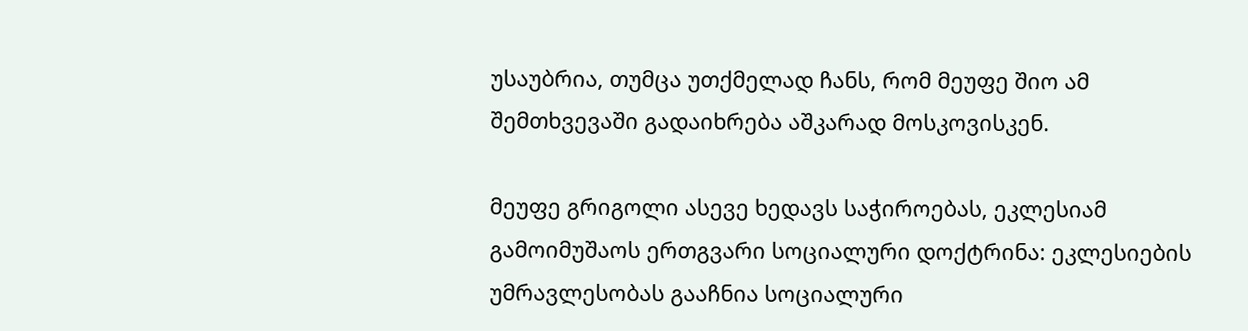უსაუბრია, თუმცა უთქმელად ჩანს, რომ მეუფე შიო ამ შემთხვევაში გადაიხრება აშკარად მოსკოვისკენ.

მეუფე გრიგოლი ასევე ხედავს საჭიროებას, ეკლესიამ გამოიმუშაოს ერთგვარი სოციალური დოქტრინა: ეკლესიების უმრავლესობას გააჩნია სოციალური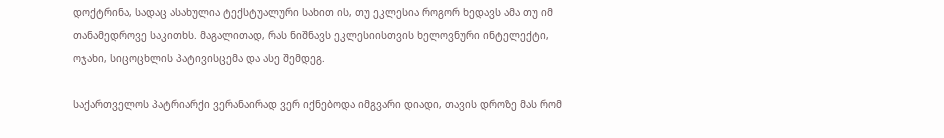დოქტრინა, სადაც ასახულია ტექსტუალური სახით ის, თუ ეკლესია როგორ ხედავს ამა თუ იმ თანამედროვე საკითხს. მაგალითად, რას ნიშნავს ეკლესიისთვის ხელოვნური ინტელექტი, ოჯახი, სიცოცხლის პატივისცემა და ასე შემდეგ.

საქართველოს პატრიარქი ვერანაირად ვერ იქნებოდა იმგვარი დიადი, თავის დროზე მას რომ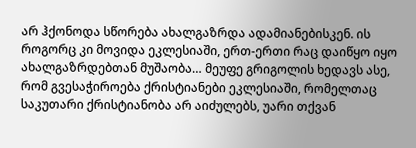არ ჰქონოდა სწორება ახალგაზრდა ადამიანებისკენ. ის როგორც კი მოვიდა ეკლესიაში, ერთ-ერთი რაც დაიწყო იყო ახალგაზრდებთან მუშაობა… მეუფე გრიგოლის ხედავს ასე, რომ გვესაჭიროება ქრისტიანები ეკლესიაში, რომელთაც საკუთარი ქრისტიანობა არ აიძულებს, უარი თქვან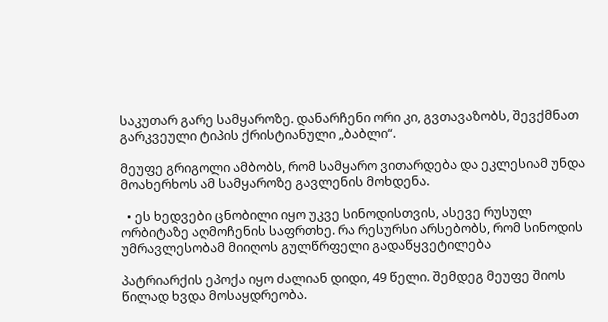საკუთარ გარე სამყაროზე. დანარჩენი ორი კი, გვთავაზობს, შევქმნათ გარკვეული ტიპის ქრისტიანული „ბაბლი“.

მეუფე გრიგოლი ამბობს, რომ სამყარო ვითარდება და ეკლესიამ უნდა მოახერხოს ამ სამყაროზე გავლენის მოხდენა.

  • ეს ხედვები ცნობილი იყო უკვე სინოდისთვის, ასევე რუსულ ორბიტაზე აღმოჩენის საფრთხე. რა რესურსი არსებობს, რომ სინოდის უმრავლესობამ მიიღოს გულწრფელი გადაწყვეტილება

პატრიარქის ეპოქა იყო ძალიან დიდი, 49 წელი. შემდეგ მეუფე შიოს წილად ხვდა მოსაყდრეობა.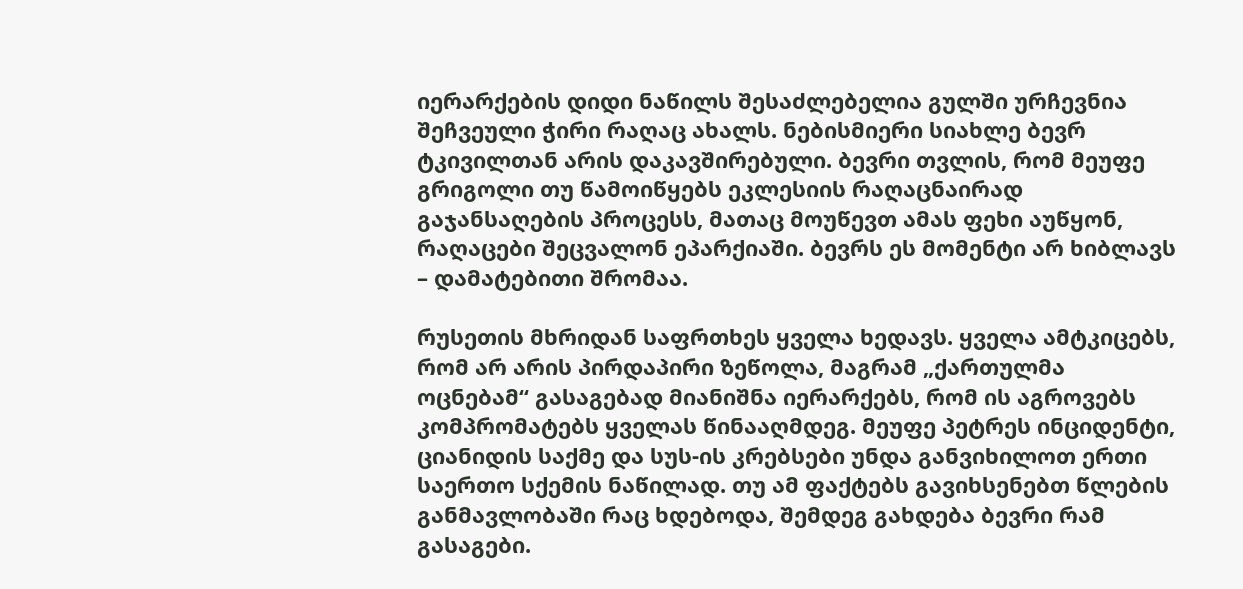იერარქების დიდი ნაწილს შესაძლებელია გულში ურჩევნია შეჩვეული ჭირი რაღაც ახალს. ნებისმიერი სიახლე ბევრ ტკივილთან არის დაკავშირებული. ბევრი თვლის, რომ მეუფე გრიგოლი თუ წამოიწყებს ეკლესიის რაღაცნაირად გაჯანსაღების პროცესს, მათაც მოუწევთ ამას ფეხი აუწყონ, რაღაცები შეცვალონ ეპარქიაში. ბევრს ეს მომენტი არ ხიბლავს – დამატებითი შრომაა.

რუსეთის მხრიდან საფრთხეს ყველა ხედავს. ყველა ამტკიცებს, რომ არ არის პირდაპირი ზეწოლა, მაგრამ „ქართულმა ოცნებამ“ გასაგებად მიანიშნა იერარქებს, რომ ის აგროვებს კომპრომატებს ყველას წინააღმდეგ. მეუფე პეტრეს ინციდენტი, ციანიდის საქმე და სუს-ის კრებსები უნდა განვიხილოთ ერთი საერთო სქემის ნაწილად. თუ ამ ფაქტებს გავიხსენებთ წლების განმავლობაში რაც ხდებოდა, შემდეგ გახდება ბევრი რამ გასაგები.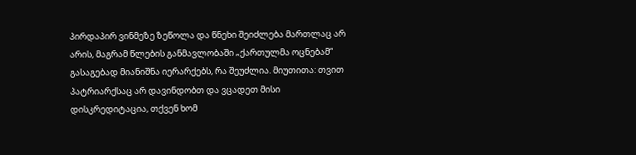პირდაპირ ვინმეზე ზეწოლა და წნეხი შეიძლება მართლაც არ არის, მაგრამ წლების განმავლობაში „ქართულმა ოცნებამ“ გასაგებად მიანიშნა იერარქებს, რა შეუძლია. მიუთითა: თვით პატრიარქსაც არ დავინდობთ და ვცადეთ მისი დისკრედიტაცია, თქვენ ხომ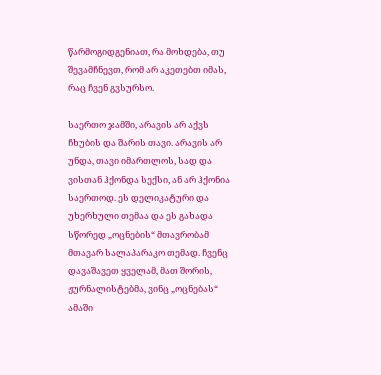წარმოგიდგენიათ, რა მოხდება, თუ შევამჩნევთ, რომ არ აკეთებთ იმას, რაც ჩვენ გვსურსო.

საერთო ჯამში, არავის არ აქვს ჩხუბის და შარის თავი. არავის არ უნდა, თავი იმართლოს, სად და ვისთან ჰქონდა სექსი, ან არ ჰქონია საერთოდ. ეს დელიკატური და უხერხული თემაა და ეს გახადა სწორედ „ოცნების“ მთავრობამ მთავარ სალაპარაკო თემად. ჩვენც დავაშავეთ ყველამ, მათ შორის, ჟურნალისტებმა, ვინც „ოცნებას“ ამაში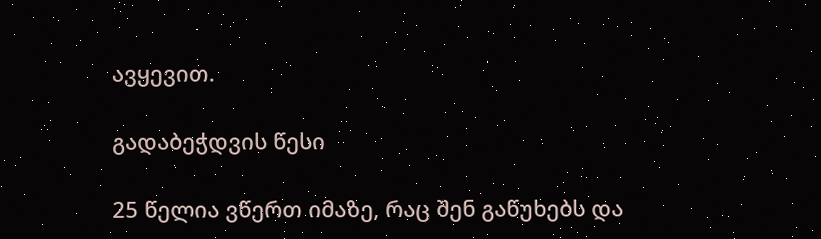ავყევით.

გადაბეჭდვის წესი

25 წელია ვწერთ იმაზე, რაც შენ გაწუხებს და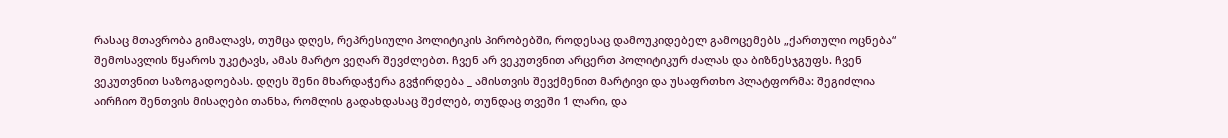რასაც მთავრობა გიმალავს, თუმცა დღეს, რეპრესიული პოლიტიკის პირობებში, როდესაც დამოუკიდებელ გამოცემებს „ქართული ოცნება“ შემოსავლის წყაროს უკეტავს, ამას მარტო ვეღარ შევძლებთ. ჩვენ არ ვეკუთვნით არცერთ პოლიტიკურ ძალას და ბიზნესჯგუფს. ჩვენ ვეკუთვნით საზოგადოებას. დღეს შენი მხარდაჭერა გვჭირდება _ ამისთვის შევქმენით მარტივი და უსაფრთხო პლატფორმა: შეგიძლია აირჩიო შენთვის მისაღები თანხა, რომლის გადახდასაც შეძლებ, თუნდაც თვეში 1 ლარი, და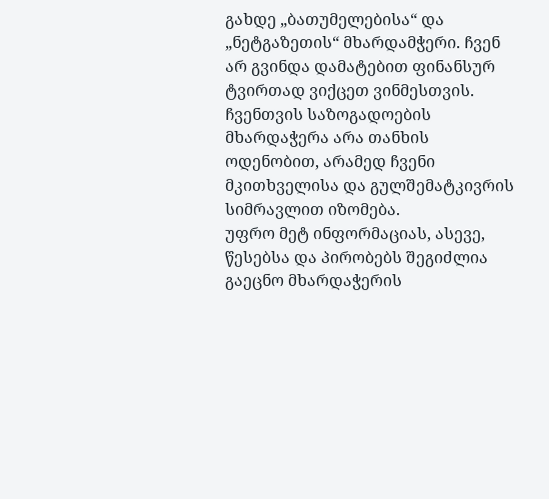გახდე „ბათუმელებისა“ და „ნეტგაზეთის“ მხარდამჭერი. ჩვენ არ გვინდა დამატებით ფინანსურ ტვირთად ვიქცეთ ვინმესთვის. ჩვენთვის საზოგადოების მხარდაჭერა არა თანხის ოდენობით, არამედ ჩვენი მკითხველისა და გულშემატკივრის სიმრავლით იზომება.
უფრო მეტ ინფორმაციას, ასევე, წესებსა და პირობებს შეგიძლია გაეცნო მხარდაჭერის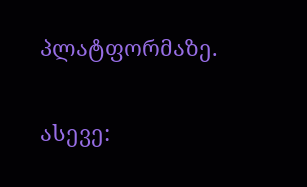პლატფორმაზე.

ასევე: